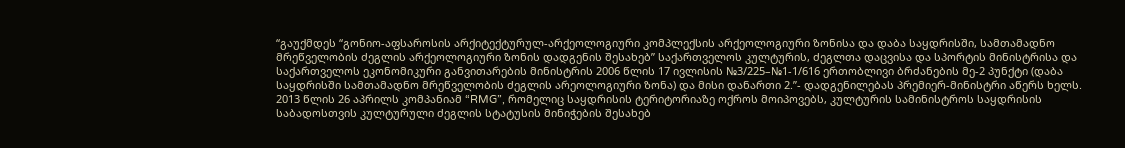“გაუქმდეს “გონიო-აფსაროსის არქიტექტურულ-არქეოლოგიური კომპლექსის არქეოლოგიური ზონისა და დაბა საყდრისში, სამთამადნო მრეწველობის ძეგლის არქეოლოგიური ზონის დადგენის შესახებ” საქართველოს კულტურის, ძეგლთა დაცვისა და სპორტის მინისტრისა და საქართველოს ეკონომიკური განვითარების მინისტრის 2006 წლის 17 ივლისის №3/225–№1-1/616 ერთობლივი ბრძანების მე-2 პუნქტი (დაბა საყდრისში სამთამადნო მრეწველობის ძეგლის არეოლოგიური ზონა) და მისი დანართი 2.”- დადგენილებას პრემიერ-მინისტრი აწერს ხელს.
2013 წლის 26 აპრილს კომპანიამ “RMG”, რომელიც საყდრისის ტერიტორიაზე ოქროს მოიპოვებს, კულტურის სამინისტროს საყდრისის საბადოსთვის კულტურული ძეგლის სტატუსის მინიჭების შესახებ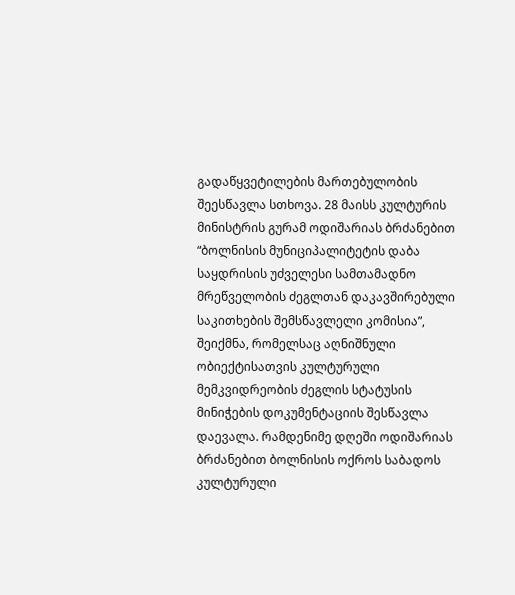გადაწყვეტილების მართებულობის შეესწავლა სთხოვა. 28 მაისს კულტურის მინისტრის გურამ ოდიშარიას ბრძანებით “ბოლნისის მუნიციპალიტეტის დაბა საყდრისის უძველესი სამთამადნო მრეწველობის ძეგლთან დაკავშირებული საკითხების შემსწავლელი კომისია”, შეიქმნა, რომელსაც აღნიშნული ობიექტისათვის კულტურული მემკვიდრეობის ძეგლის სტატუსის მინიჭების დოკუმენტაციის შესწავლა დაევალა. რამდენიმე დღეში ოდიშარიას ბრძანებით ბოლნისის ოქროს საბადოს კულტურული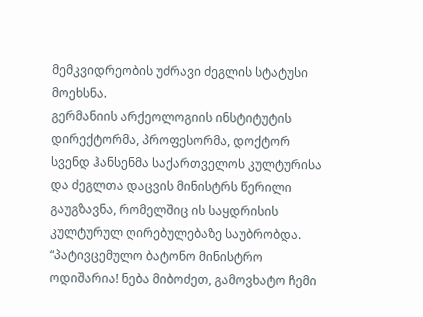მემკვიდრეობის უძრავი ძეგლის სტატუსი მოეხსნა.
გერმანიის არქეოლოგიის ინსტიტუტის დირექტორმა, პროფესორმა, დოქტორ სვენდ ჰანსენმა საქართველოს კულტურისა და ძეგლთა დაცვის მინისტრს წერილი გაუგზავნა, რომელშიც ის საყდრისის კულტურულ ღირებულებაზე საუბრობდა.
“პატივცემულო ბატონო მინისტრო ოდიშარია! ნება მიბოძეთ, გამოვხატო ჩემი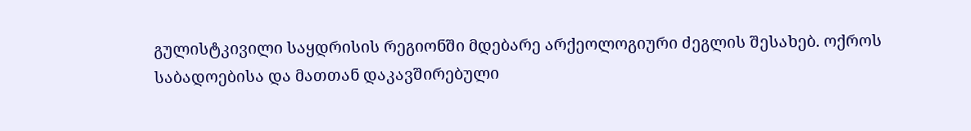გულისტკივილი საყდრისის რეგიონში მდებარე არქეოლოგიური ძეგლის შესახებ. ოქროს საბადოებისა და მათთან დაკავშირებული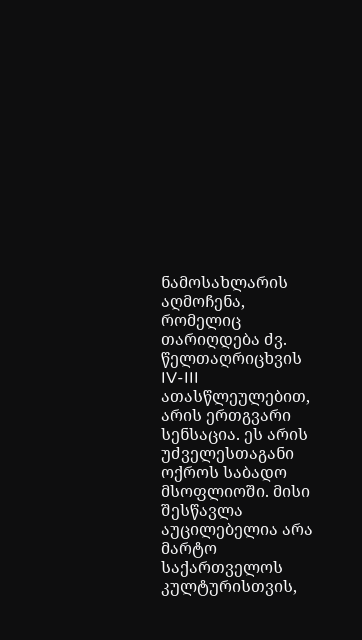ნამოსახლარის აღმოჩენა, რომელიც თარიღდება ძვ. წელთაღრიცხვის IV-III ათასწლეულებით, არის ერთგვარი სენსაცია. ეს არის უძველესთაგანი ოქროს საბადო მსოფლიოში. მისი შესწავლა აუცილებელია არა მარტო საქართველოს კულტურისთვის,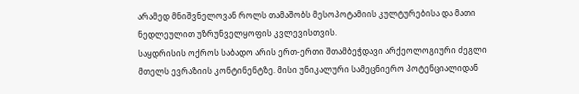არამედ მნიშვნელოვან როლს თამაშობს მესოპოტამიის კულტურებისა და მათი ნედლეულით უზრუნველყოფის კვლევისთვის.
საყდრისის ოქროს საბადო არის ერთ-ერთი შთამბეჭდავი არქეოლოგიური ძეგლი მთელს ევრაზიის კონტინენტზე. მისი უნიკალური სამეცნიერო პოტენციალიდან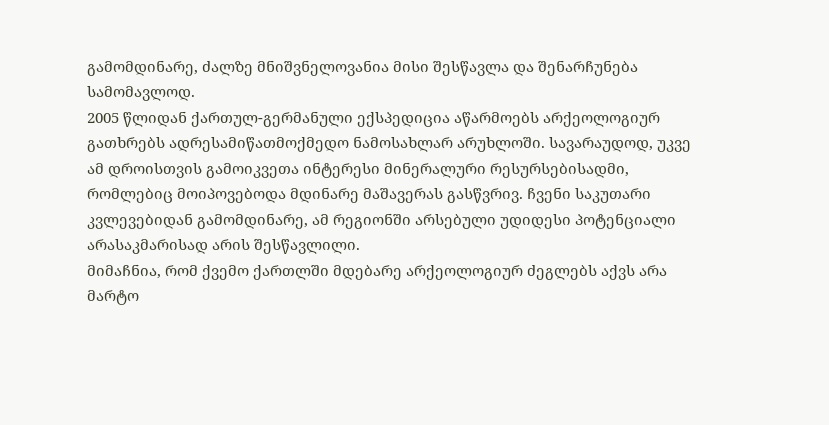გამომდინარე, ძალზე მნიშვნელოვანია მისი შესწავლა და შენარჩუნება სამომავლოდ.
2005 წლიდან ქართულ-გერმანული ექსპედიცია აწარმოებს არქეოლოგიურ გათხრებს ადრესამიწათმოქმედო ნამოსახლარ არუხლოში. სავარაუდოდ, უკვე ამ დროისთვის გამოიკვეთა ინტერესი მინერალური რესურსებისადმი, რომლებიც მოიპოვებოდა მდინარე მაშავერას გასწვრივ. ჩვენი საკუთარი კვლევებიდან გამომდინარე, ამ რეგიონში არსებული უდიდესი პოტენციალი არასაკმარისად არის შესწავლილი.
მიმაჩნია, რომ ქვემო ქართლში მდებარე არქეოლოგიურ ძეგლებს აქვს არა მარტო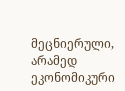მეცნიერული, არამედ ეკონომიკური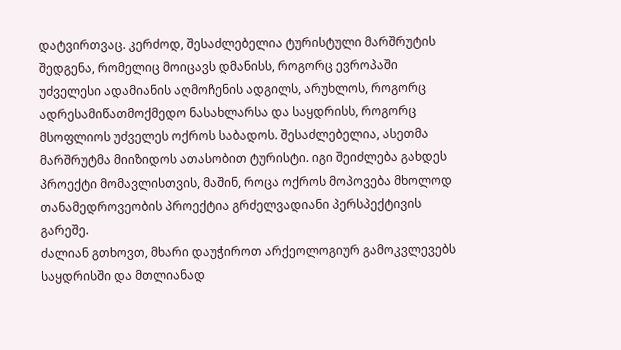დატვირთვაც. კერძოდ, შესაძლებელია ტურისტული მარშრუტის შედგენა, რომელიც მოიცავს დმანისს, როგორც ევროპაში უძველესი ადამიანის აღმოჩენის ადგილს, არუხლოს, როგორც ადრესამიწათმოქმედო ნასახლარსა და საყდრისს, როგორც მსოფლიოს უძველეს ოქროს საბადოს. შესაძლებელია, ასეთმა მარშრუტმა მიიზიდოს ათასობით ტურისტი. იგი შეიძლება გახდეს პროექტი მომავლისთვის, მაშინ, როცა ოქროს მოპოვება მხოლოდ თანამედროვეობის პროექტია გრძელვადიანი პერსპექტივის გარეშე.
ძალიან გთხოვთ, მხარი დაუჭიროთ არქეოლოგიურ გამოკვლევებს საყდრისში და მთლიანად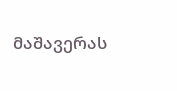მაშავერას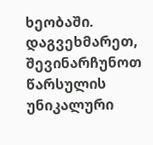ხეობაში. დაგვეხმარეთ, შევინარჩუნოთ წარსულის უნიკალური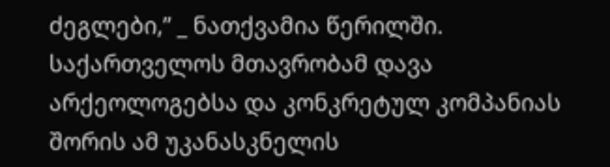ძეგლები,” _ ნათქვამია წერილში.
საქართველოს მთავრობამ დავა არქეოლოგებსა და კონკრეტულ კომპანიას შორის ამ უკანასკნელის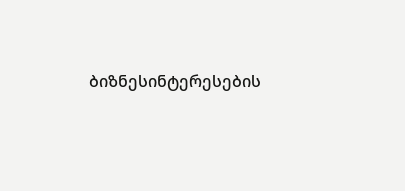ბიზნესინტერესების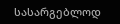სასარგებლოდ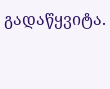გადაწყვიტა.